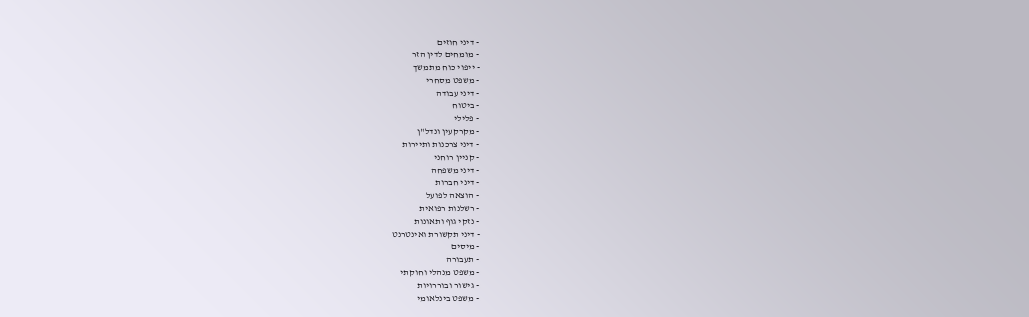- דיני חוזים
- מומחים לדין הזר
- ייפוי כוח מתמשך
- משפט מסחרי
- דיני עבודה
- ביטוח
- פלילי
- מקרקעין ונדל"ן
- דיני צרכנות ותיירות
- קניין רוחני
- דיני משפחה
- דיני חברות
- הוצאה לפועל
- רשלנות רפואית
- נזקי גוף ותאונות
- דיני תקשורת ואינטרנט
- מיסים
- תעבורה
- משפט מנהלי וחוקתי
- גישור ובוררויות
- משפט בינלאומי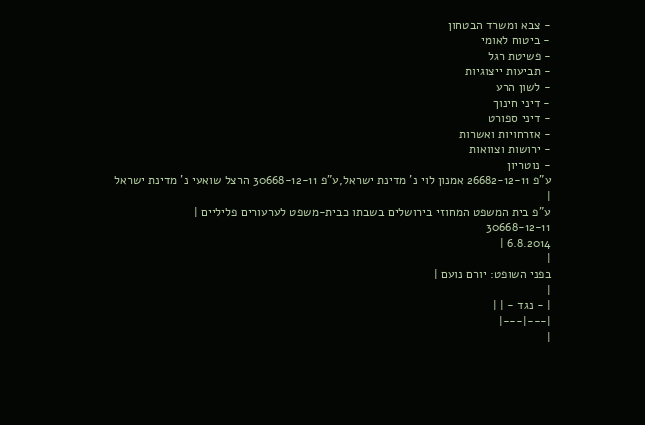- צבא ומשרד הבטחון
- ביטוח לאומי
- פשיטת רגל
- תביעות ייצוגיות
- לשון הרע
- דיני חינוך
- דיני ספורט
- אזרחויות ואשרות
- ירושות וצוואות
- נוטריון
ע"פ 26682-12-11 אמנון לוי נ' מדינת ישראל,ע"פ 30668-12-11 הרצל שואעי נ' מדינת ישראל
|
ע"פ בית המשפט המחוזי בירושלים בשבתו כבית-משפט לערעורים פליליים |
30668-12-11
6.8.2014 |
|
בפני השופט: יורם נועם |
|
| - נגד - | |
|---|---|
|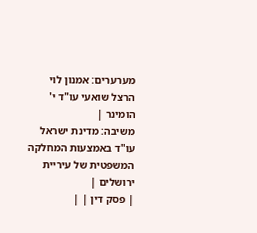מערערים: אמנון לוי הרצל שואעי עו"ד י' הומינר |
משיבה: מדינת ישראל עו"ד באמצעות המחלקה המשפטית של עיריית ירושלים |
| פסק דין | |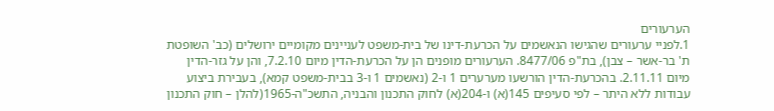הערעורים
1.לפניי ערעורים שהגישו הנאשמים על הכרעת-דינו של בית-משפט לעניינים מקומיים ירושלים (כב' השופטת ת' בר-אשר – צבן), בת"פ 8477/06. הערעורים מופנים הן על הכרעת-הדין מיום 7.2.10, והן על גזר-הדין מיום 2.11.11. בהכרעת-הדין הורשעו מערערים 1 ו-2 (נאשמים 1 ו-3 בבית-משפט קמא), בעבירת ביצוע עבודות ללא היתר – לפי סעיפים 145(א) ו-204(א) לחוק התכנון והבניה, התשכ"ה-1965(להלן – חוק התכנון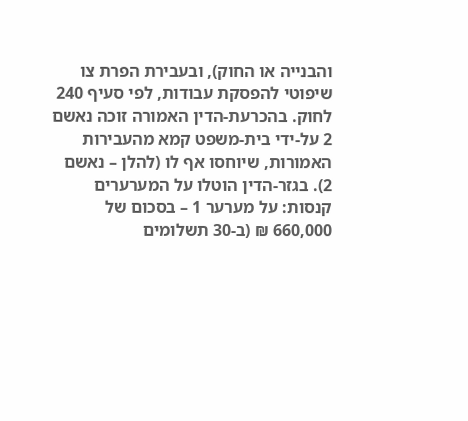והבנייה או החוק), ובעבירת הפרת צו שיפוטי להפסקת עבודות, לפי סעיף 240 לחוק. בהכרעת-הדין האמורה זוכה נאשם 2 על-ידי בית-משפט קמא מהעבירות האמורות, שיוחסו אף לו (להלן – נאשם 2). בגזר-הדין הוטלו על המערערים קנסות: על מערער 1 – בסכום של 660,000 ₪ (ב-30 תשלומים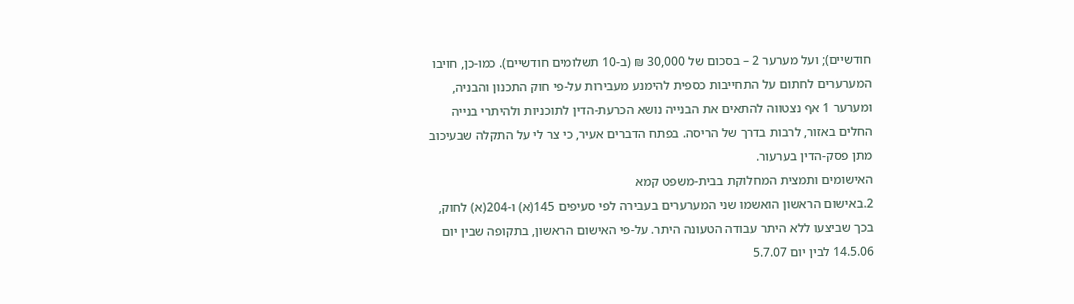חודשיים); ועל מערער 2 – בסכום של 30,000 ₪ (ב-10 תשלומים חודשיים). כמו-כן, חויבו המערערים לחתום על התחייבות כספית להימנע מעבירות על-פי חוק התכנון והבניה, ומערער 1 אף נצטווה להתאים את הבנייה נושא הכרעת-הדין לתוכניות ולהיתרי בנייה החלים באזור, לרבות בדרך של הריסה. בפתח הדברים אעיר, כי צר לי על התקלה שבעיכוב מתן פסק-הדין בערעור.
האישומים ותמצית המחלוקת בבית-משפט קמא
2.באישום הראשון הואשמו שני המערערים בעבירה לפי סעיפים 145(א) ו-204(א) לחוק, בכך שביצעו ללא היתר עבודה הטעונה היתר. על-פי האישום הראשון, בתקופה שבין יום 14.5.06 לבין יום 5.7.07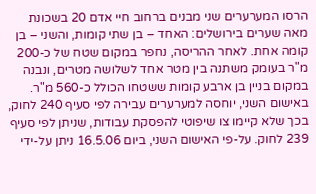הרסו המערערים שני מבנים ברחוב חיי אדם 20 בשכונת מאה שערים בירושלים: האחד – בן שתי קומות, והשני – בן קומה אחת. לאחר ההריסה, נחפר במקום שטח של כ-200 מ"ר בעומק משתנה בין מטר אחד לשלושה מטרים, ונבנה במקום בניין בן ארבע קומות ששטחו הכולל כ-560 מ"ר. באישום השני, יוחסה למערערים עבירה לפי סעיף 240 לחוק, בכך שלא קיימו צו שיפוטי להפסקת עבודות, שניתן לפי סעיף 239 לחוק. על-פי האישום השני, ביום 16.5.06 ניתן על-ידי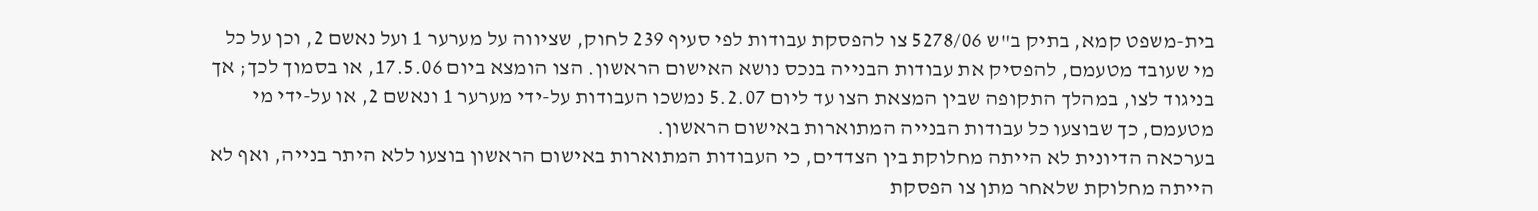בית-משפט קמא, בתיק ב"ש 5278/06 צו להפסקת עבודות לפי סעיף 239 לחוק, שציווה על מערער 1 ועל נאשם 2, וכן על כל מי שעובד מטעמם, להפסיק את עבודות הבנייה בנכס נושא האישום הראשון. הצו הומצא ביום 17.5.06, או בסמוך לכך; אך בניגוד לצו, במהלך התקופה שבין המצאת הצו עד ליום 5.2.07 נמשכו העבודות על-ידי מערער 1 ונאשם 2, או על-ידי מי מטעמם, כך שבוצעו כל עבודות הבנייה המתוארות באישום הראשון.
בערכאה הדיונית לא הייתה מחלוקת בין הצדדים, כי העבודות המתוארות באישום הראשון בוצעו ללא היתר בנייה, ואף לא הייתה מחלוקת שלאחר מתן צו הפסקת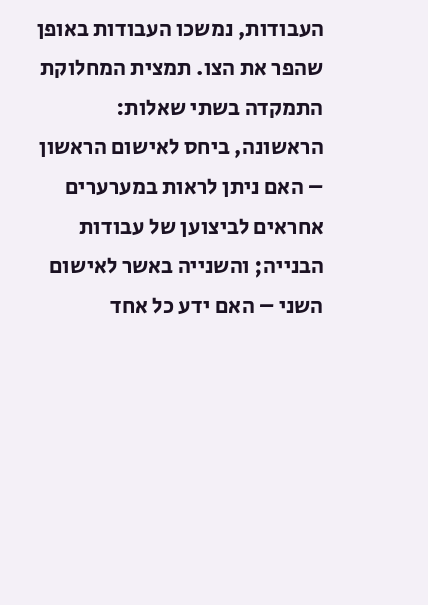העבודות, נמשכו העבודות באופן שהפר את הצו. תמצית המחלוקת התמקדה בשתי שאלות: הראשונה, ביחס לאישום הראשון – האם ניתן לראות במערערים אחראים לביצוען של עבודות הבנייה; והשנייה באשר לאישום השני – האם ידע כל אחד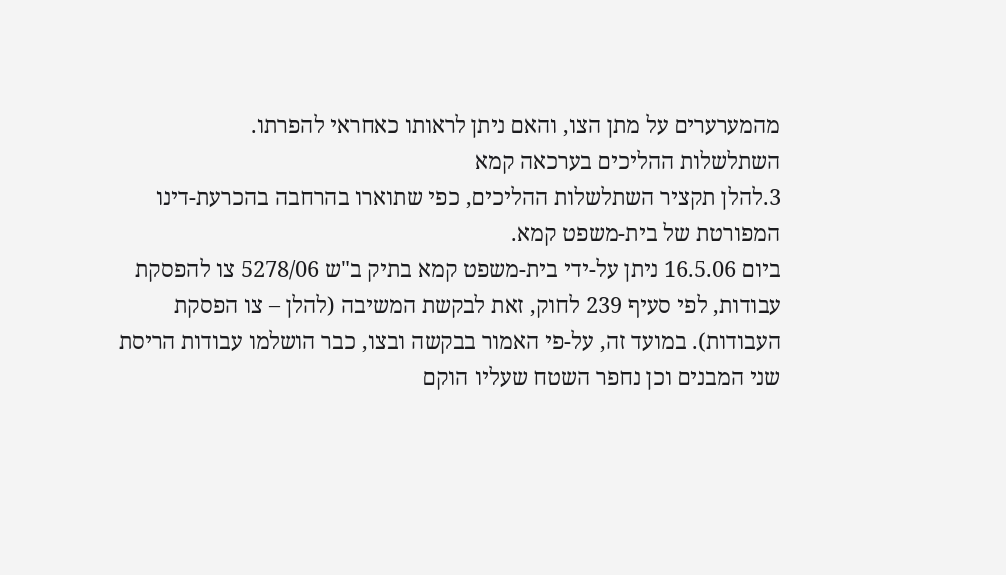מהמערערים על מתן הצו, והאם ניתן לראותו כאחראי להפרתו.
השתלשלות ההליכים בערכאה קמא
3.להלן תקציר השתלשלות ההליכים, כפי שתוארו בהרחבה בהכרעת-דינו המפורטת של בית-משפט קמא.
ביום 16.5.06 ניתן על-ידי בית-משפט קמא בתיק ב"ש 5278/06 צו להפסקת עבודות, לפי סעיף 239 לחוק, זאת לבקשת המשיבה (להלן – צו הפסקת העבודות). במועד זה, על-פי האמור בבקשה ובצו, כבר הושלמו עבודות הריסת שני המבנים וכן נחפר השטח שעליו הוקם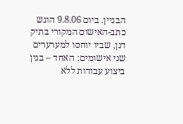הבניין. ביום 9.8.06 הוגש כתב-האישום המקורי בתיק דנן, שביו יוחסו למערערים שני אישומים: האחד – בגין ביצוע עבודות ללא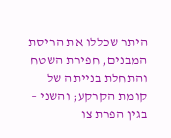היתר שכללו את הריסת המבנים, חפירת השטח והתחלת בנייתה של קומת הקרקע; והשני – בגין הפרת צו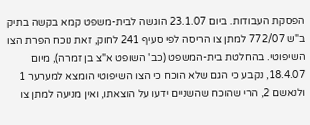הפסקת העבודות. ביום 23.1.07 הוגשה לבית-משפט קמא בקשה בתיק ב"ש 772/07 למתן צו הריסה לפי סעיף 241 לחוק, זאת נוכח הפרת הצו השיפוטי. בהחלטת בית-המשפט (כב' השופט א"צ בן זמרה), מיום 18.4.07, נקבע כי הגם שלא הוכח כי הצו השיפוטי הומצא למערער 1 ולנאשם 2, הרי שהוכח שהשניים ידעו על הוצאתו, ואין מניעה למתן צו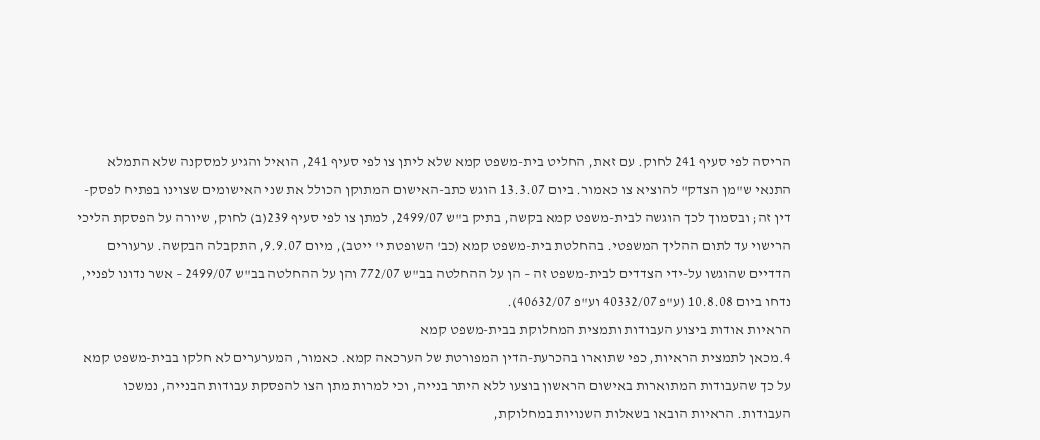הריסה לפי סעיף 241 לחוק. עם זאת, החליט בית-משפט קמא שלא ליתן צו לפי סעיף 241, הואיל והגיע למסקנה שלא התמלא התנאי ש"מן הצדק" להוציא צו כאמור. ביום 13.3.07 הוגש כתב-האישום המתוקן הכולל את שני האישומים שצוינו בפתיח לפסק-דין זה; ובסמוך לכך הוגשה לבית-משפט קמא בקשה, בתיק ב"ש 2499/07, למתן צו לפי סעיף 239(ב) לחוק, שיורה על הפסקת הליכי הרישוי עד לתום ההליך המשפטי. בהחלטת בית-משפט קמא (כב' השופטת י' ייטב), מיום 9.9.07, התקבלה הבקשה. ערעורים הדדיים שהוגשו על-ידי הצדדים לבית-משפט זה – הן על ההחלטה בב"ש 772/07 והן על ההחלטה בב"ש 2499/07 – אשר נדונו לפניי, נדחו ביום 10.8.08 (ע"פ 40332/07 וע"פ 40632/07).
הראיות אודות ביצוע העבודות ותמצית המחלוקת בבית-משפט קמא
4.מכאן לתמצית הראיות, כפי שתוארו בהכרעת-הדין המפורטת של הערכאה קמא. כאמור, המערערים לא חלקו בבית-משפט קמא על כך שהעבודות המתוארות באישום הראשון בוצעו ללא היתר בנייה, וכי למרות מתן הצו להפסקת עבודות הבנייה, נמשכו העבודות. הראיות הובאו בשאלות השנויות במחלוקת,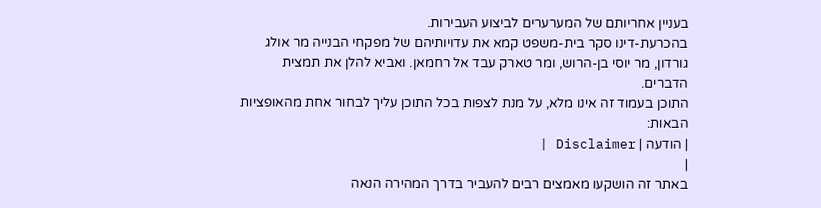בעניין אחריותם של המערערים לביצוע העבירות.
בהכרעת-דינו סקר בית-משפט קמא את עדויותיהם של מפקחי הבנייה מר אולג גורדון, מר יוסי בן-הרוש, ומר טארק עבד אל רחמאן. ואביא להלן את תמצית הדברים.
התוכן בעמוד זה אינו מלא, על מנת לצפות בכל התוכן עליך לבחור אחת מהאופציות הבאות:
| הודעה | Disclaimer |
|
באתר זה הושקעו מאמצים רבים להעביר בדרך המהירה הנאה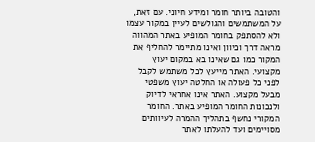והטובה ביותר חומר ומידע חיוני. עם זאת, על המשתמשים והגולשים לעיין במקור עצמו ולא להסתפק בחומר המופיע באתר המהווה מראה דרך וכיוון ואינו מתיימר להחליף את המקור כמו גם שאינו בא במקום יעוץ מקצועי. האתר מייעץ לכל משתמש לקבל לפני כל פעולה או החלטה יעוץ משפטי מבעל מקצוע. האתר אינו אחראי לדיוק ולנכונות החומר המופיע באתר. החומר המקורי נחשף בתהליך ההמרה לעיוותים מסויימים ועד להעלתו לאתר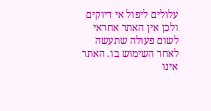עלולים ליפול אי דיוקים ולכן אין האתר אחראי לשום פעולה שתעשה לאחר השימוש בו. האתר אינו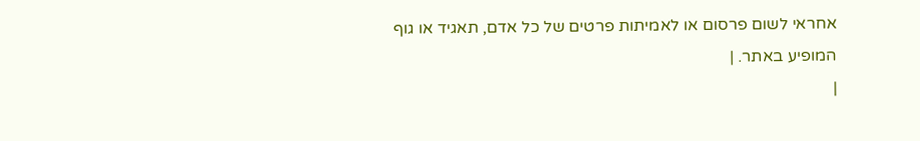אחראי לשום פרסום או לאמיתות פרטים של כל אדם, תאגיד או גוף המופיע באתר. |
|